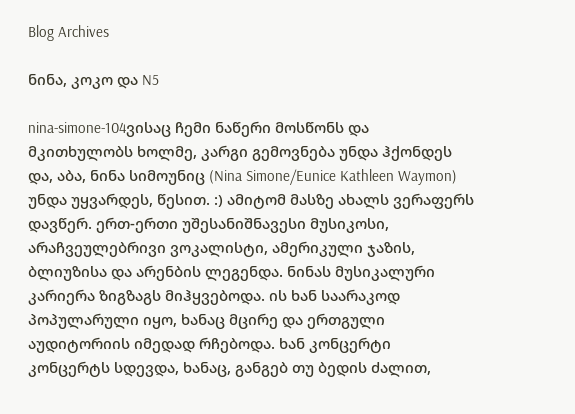Blog Archives

ნინა, კოკო და N5

nina-simone-104ვისაც ჩემი ნაწერი მოსწონს და მკითხულობს ხოლმე, კარგი გემოვნება უნდა ჰქონდეს და, აბა, ნინა სიმოუნიც (Nina Simone/Eunice Kathleen Waymon) უნდა უყვარდეს, წესით. :) ამიტომ მასზე ახალს ვერაფერს დავწერ. ერთ-ერთი უშესანიშნავესი მუსიკოსი, არაჩვეულებრივი ვოკალისტი, ამერიკული ჯაზის, ბლიუზისა და არენბის ლეგენდა. ნინას მუსიკალური კარიერა ზიგზაგს მიჰყვებოდა. ის ხან საარაკოდ პოპულარული იყო, ხანაც მცირე და ერთგული აუდიტორიის იმედად რჩებოდა. ხან კონცერტი კონცერტს სდევდა, ხანაც, განგებ თუ ბედის ძალით,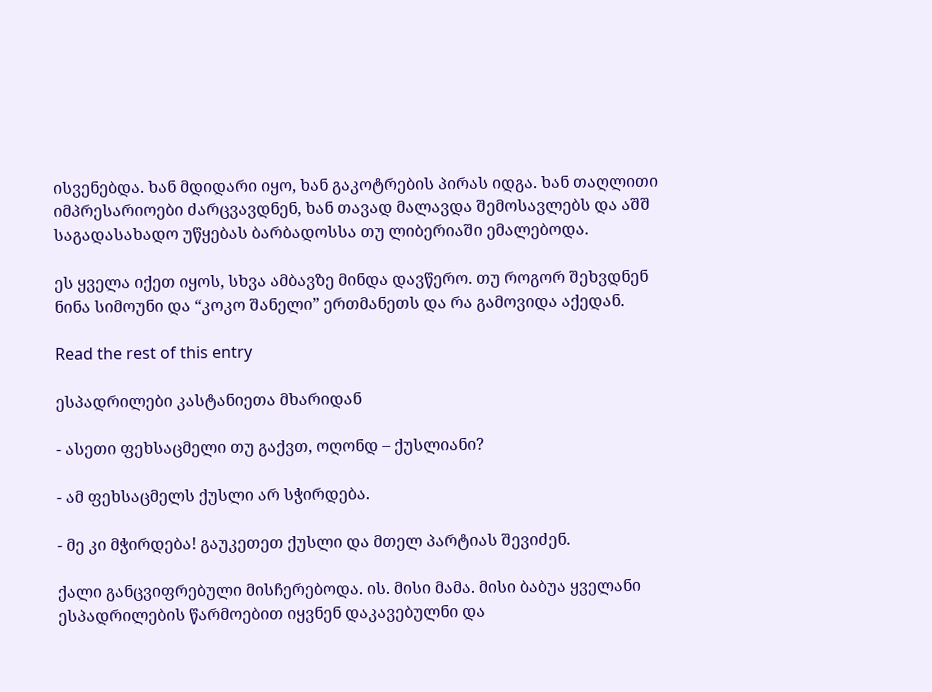ისვენებდა. ხან მდიდარი იყო, ხან გაკოტრების პირას იდგა. ხან თაღლითი იმპრესარიოები ძარცვავდნენ, ხან თავად მალავდა შემოსავლებს და აშშ საგადასახადო უწყებას ბარბადოსსა თუ ლიბერიაში ემალებოდა.

ეს ყველა იქეთ იყოს, სხვა ამბავზე მინდა დავწერო. თუ როგორ შეხვდნენ ნინა სიმოუნი და “კოკო შანელი” ერთმანეთს და რა გამოვიდა აქედან.

Read the rest of this entry

ესპადრილები კასტანიეთა მხარიდან

- ასეთი ფეხსაცმელი თუ გაქვთ, ოღონდ – ქუსლიანი?

- ამ ფეხსაცმელს ქუსლი არ სჭირდება.

- მე კი მჭირდება! გაუკეთეთ ქუსლი და მთელ პარტიას შევიძენ.

ქალი განცვიფრებული მისჩერებოდა. ის. მისი მამა. მისი ბაბუა ყველანი ესპადრილების წარმოებით იყვნენ დაკავებულნი და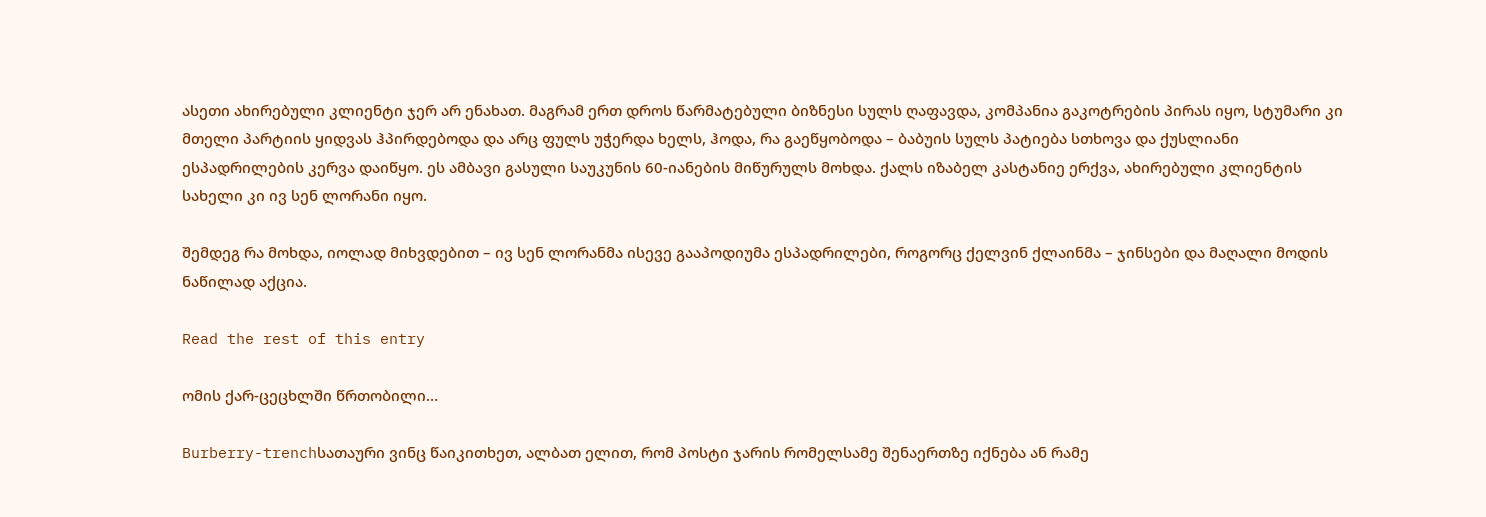ასეთი ახირებული კლიენტი ჯერ არ ენახათ. მაგრამ ერთ დროს წარმატებული ბიზნესი სულს ღაფავდა, კომპანია გაკოტრების პირას იყო, სტუმარი კი მთელი პარტიის ყიდვას ჰპირდებოდა და არც ფულს უჭერდა ხელს, ჰოდა, რა გაეწყობოდა – ბაბუის სულს პატიება სთხოვა და ქუსლიანი ესპადრილების კერვა დაიწყო. ეს ამბავი გასული საუკუნის 60-იანების მიწურულს მოხდა. ქალს იზაბელ კასტანიე ერქვა, ახირებული კლიენტის სახელი კი ივ სენ ლორანი იყო.

შემდეგ რა მოხდა, იოლად მიხვდებით – ივ სენ ლორანმა ისევე გააპოდიუმა ესპადრილები, როგორც ქელვინ ქლაინმა – ჯინსები და მაღალი მოდის ნაწილად აქცია.

Read the rest of this entry

ომის ქარ-ცეცხლში წრთობილი…

Burberry-trenchსათაური ვინც წაიკითხეთ, ალბათ ელით, რომ პოსტი ჯარის რომელსამე შენაერთზე იქნება ან რამე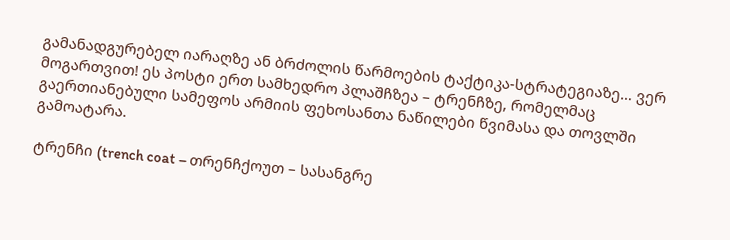გამანადგურებელ იარაღზე ან ბრძოლის წარმოების ტაქტიკა-სტრატეგიაზე… ვერ მოგართვით! ეს პოსტი ერთ სამხედრო პლაშჩზეა – ტრენჩზე, რომელმაც გაერთიანებული სამეფოს არმიის ფეხოსანთა ნაწილები წვიმასა და თოვლში გამოატარა.

ტრენჩი (trench coat – თრენჩქოუთ – სასანგრე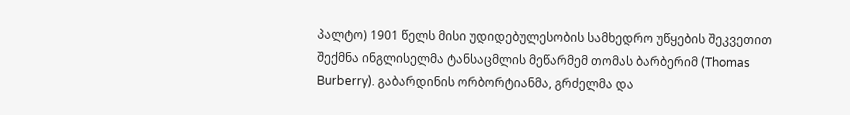პალტო) 1901 წელს მისი უდიდებულესობის სამხედრო უწყების შეკვეთით შექმნა ინგლისელმა ტანსაცმლის მეწარმემ თომას ბარბერიმ (Thomas Burberry). გაბარდინის ორბორტიანმა, გრძელმა და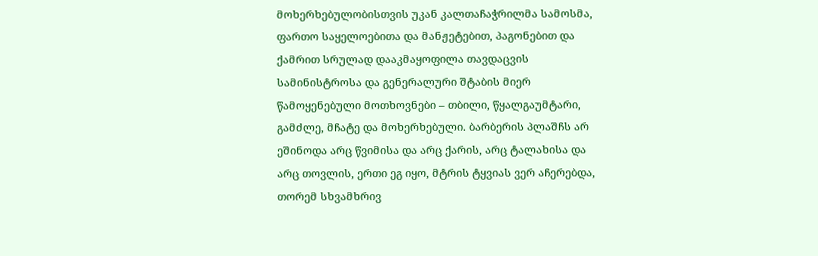მოხერხებულობისთვის უკან კალთაჩაჭრილმა სამოსმა, ფართო საყელოებითა და მანჟეტებით, პაგონებით და ქამრით სრულად დააკმაყოფილა თავდაცვის სამინისტროსა და გენერალური შტაბის მიერ წამოყენებული მოთხოვნები – თბილი, წყალგაუმტარი, გამძლე, მჩატე და მოხერხებული. ბარბერის პლაშჩს არ ეშინოდა არც წვიმისა და არც ქარის, არც ტალახისა და არც თოვლის, ერთი ეგ იყო, მტრის ტყვიას ვერ აჩერებდა, თორემ სხვამხრივ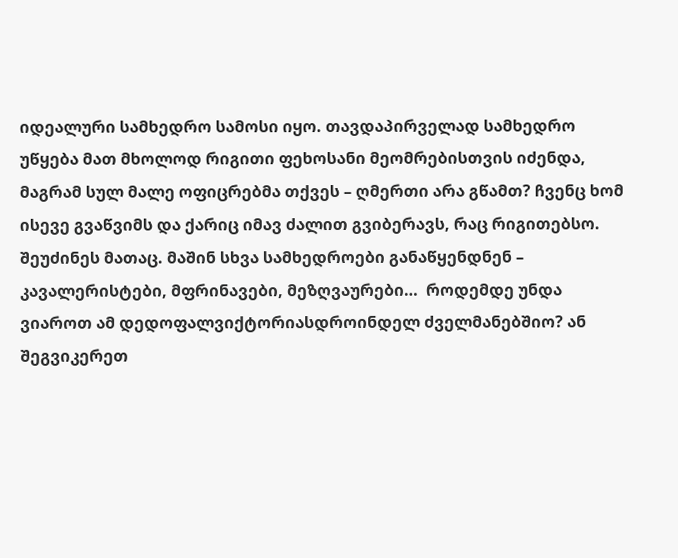იდეალური სამხედრო სამოსი იყო. თავდაპირველად სამხედრო უწყება მათ მხოლოდ რიგითი ფეხოსანი მეომრებისთვის იძენდა, მაგრამ სულ მალე ოფიცრებმა თქვეს – ღმერთი არა გწამთ? ჩვენც ხომ ისევე გვაწვიმს და ქარიც იმავ ძალით გვიბერავს, რაც რიგითებსო. შეუძინეს მათაც. მაშინ სხვა სამხედროები განაწყენდნენ – კავალერისტები, მფრინავები, მეზღვაურები…  როდემდე უნდა ვიაროთ ამ დედოფალვიქტორიასდროინდელ ძველმანებშიო? ან შეგვიკერეთ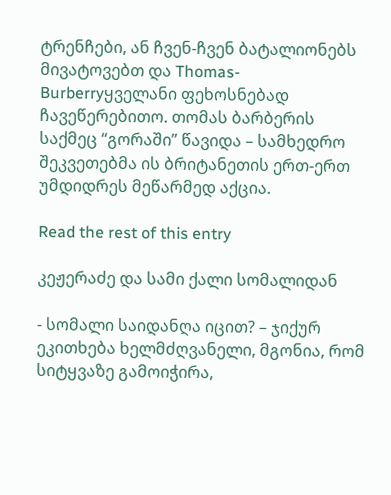ტრენჩები, ან ჩვენ-ჩვენ ბატალიონებს მივატოვებთ და Thomas-Burberryყველანი ფეხოსნებად ჩავეწერებითო. თომას ბარბერის საქმეც “გორაში” წავიდა – სამხედრო შეკვეთებმა ის ბრიტანეთის ერთ-ერთ უმდიდრეს მეწარმედ აქცია.

Read the rest of this entry

კეჟერაძე და სამი ქალი სომალიდან

- სომალი საიდანღა იცით? – ჯიქურ ეკითხება ხელმძღვანელი, მგონია, რომ სიტყვაზე გამოიჭირა,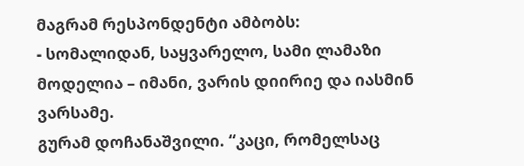მაგრამ რესპონდენტი ამბობს:
- სომალიდან, საყვარელო, სამი ლამაზი მოდელია – იმანი, ვარის დიირიე და იასმინ ვარსამე.
გურამ დოჩანაშვილი. “კაცი, რომელსაც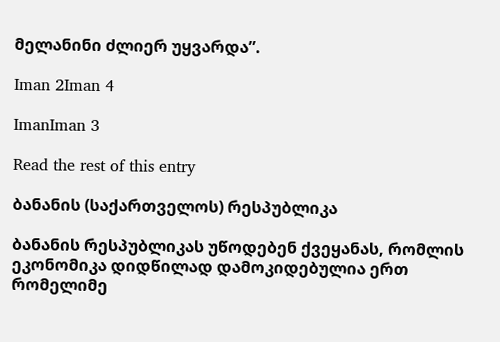მელანინი ძლიერ უყვარდა”.

Iman 2Iman 4

ImanIman 3

Read the rest of this entry

ბანანის (საქართველოს) რესპუბლიკა

ბანანის რესპუბლიკას უწოდებენ ქვეყანას, რომლის ეკონომიკა დიდწილად დამოკიდებულია ერთ რომელიმე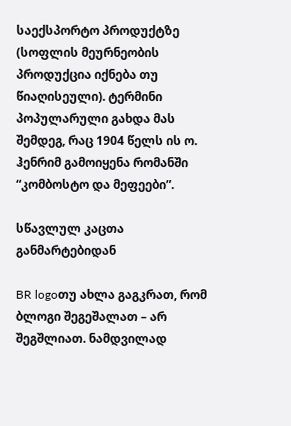საექსპორტო პროდუქტზე (სოფლის მეურნეობის პროდუქცია იქნება თუ წიაღისეული). ტერმინი პოპულარული გახდა მას შემდეგ, რაც 1904 წელს ის ო. ჰენრიმ გამოიყენა რომანში “კომბოსტო და მეფეები”.

სწავლულ კაცთა განმარტებიდან

BR logoთუ ახლა გაგკრათ, რომ ბლოგი შეგეშალათ – არ შეგშლიათ. ნამდვილად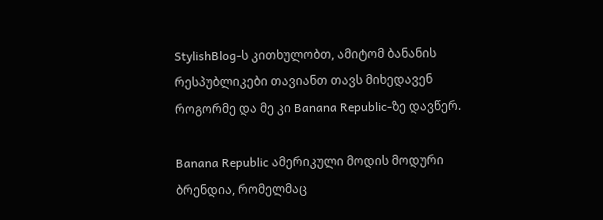StylishBlog-ს კითხულობთ, ამიტომ ბანანის რესპუბლიკები თავიანთ თავს მიხედავენ როგორმე და მე კი Banana Republic-ზე დავწერ.

Banana Republic ამერიკული მოდის მოდური ბრენდია, რომელმაც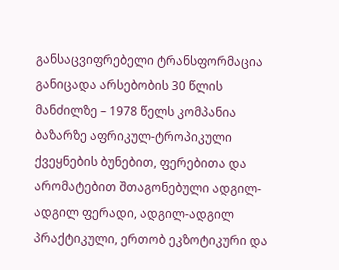განსაცვიფრებელი ტრანსფორმაცია განიცადა არსებობის 30 წლის მანძილზე – 1978 წელს კომპანია ბაზარზე აფრიკულ-ტროპიკული ქვეყნების ბუნებით, ფერებითა და არომატებით შთაგონებული ადგილ-ადგილ ფერადი, ადგილ-ადგილ პრაქტიკული, ერთობ ეკზოტიკური და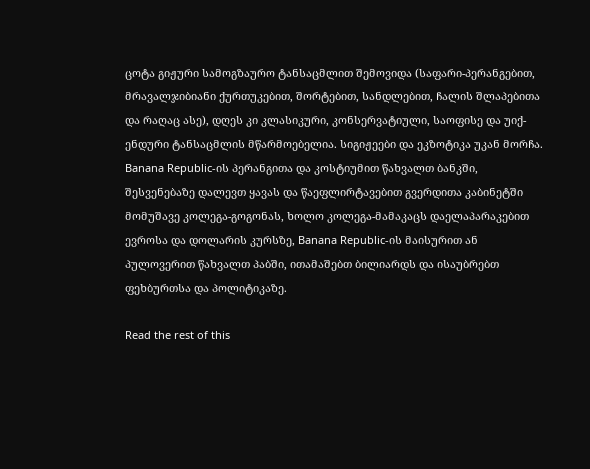ცოტა გიჟური სამოგზაურო ტანსაცმლით შემოვიდა (საფარი-პერანგებით, მრავალჯიბიანი ქურთუკებით, შორტებით, სანდლებით, ჩალის შლაპებითა და რაღაც ასე), დღეს კი კლასიკური, კონსერვატიული, საოფისე და უიქ-ენდური ტანსაცმლის მწარმოებელია. სიგიჟეები და ეკზოტიკა უკან მორჩა. Banana Republic-ის პერანგითა და კოსტიუმით წახვალთ ბანკში, შესვენებაზე დალევთ ყავას და წაეფლირტავებით გვერდითა კაბინეტში მომუშავე კოლეგა-გოგონას, ხოლო კოლეგა-მამაკაცს დაელაპარაკებით ევროსა და დოლარის კურსზე, Banana Republic-ის მაისურით ან პულოვერით წახვალთ პაბში, ითამაშებთ ბილიარდს და ისაუბრებთ ფეხბურთსა და პოლიტიკაზე.

Read the rest of this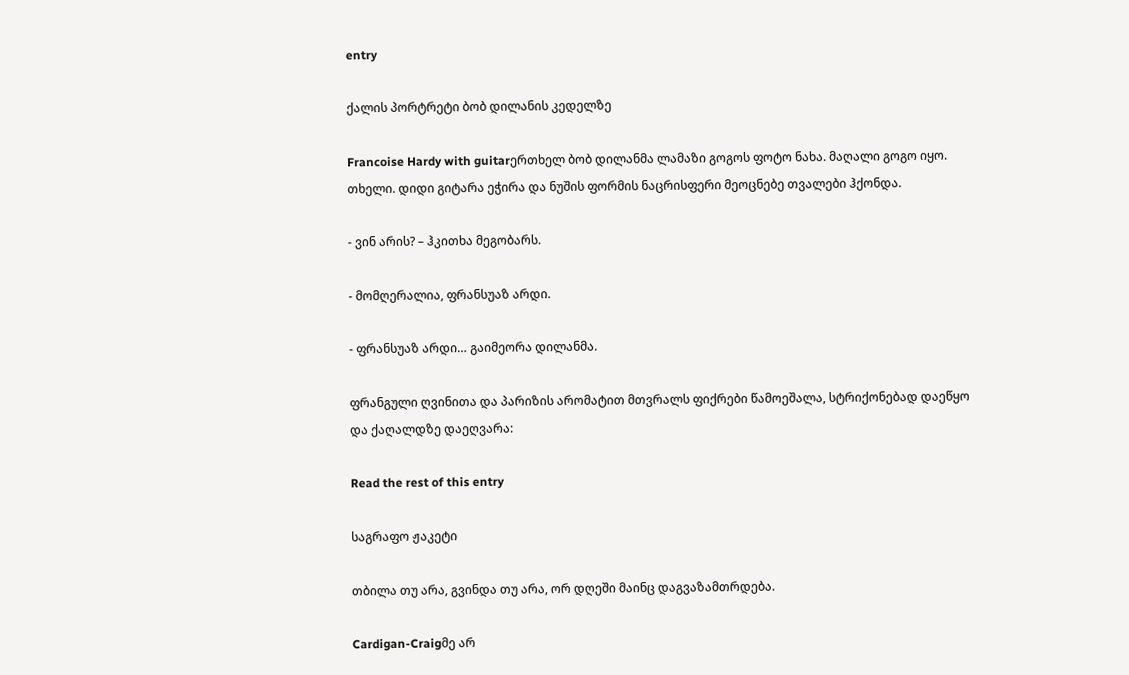entry

ქალის პორტრეტი ბობ დილანის კედელზე

Francoise Hardy with guitarერთხელ ბობ დილანმა ლამაზი გოგოს ფოტო ნახა. მაღალი გოგო იყო. თხელი. დიდი გიტარა ეჭირა და ნუშის ფორმის ნაცრისფერი მეოცნებე თვალები ჰქონდა.

- ვინ არის? – ჰკითხა მეგობარს.

- მომღერალია, ფრანსუაზ არდი.

- ფრანსუაზ არდი… გაიმეორა დილანმა.

ფრანგული ღვინითა და პარიზის არომატით მთვრალს ფიქრები წამოეშალა, სტრიქონებად დაეწყო და ქაღალდზე დაეღვარა:

Read the rest of this entry

საგრაფო ჟაკეტი

თბილა თუ არა, გვინდა თუ არა, ორ დღეში მაინც დაგვაზამთრდება.

Cardigan-Craigმე არ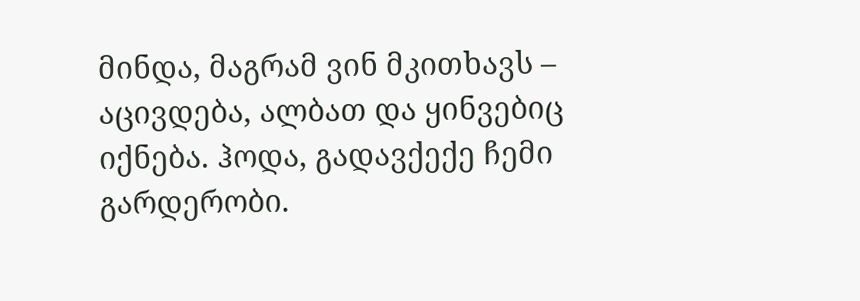მინდა, მაგრამ ვინ მკითხავს – აცივდება, ალბათ და ყინვებიც იქნება. ჰოდა, გადავქექე ჩემი გარდერობი.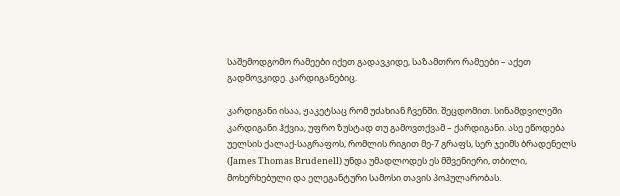საშემოდგომო რამეები იქეთ გადავკიდე, საზამთრო რამეები – აქეთ გადმოვკიდე. კარდიგანებიც.

კარდიგანი ისაა, ჟაკეტსაც რომ უძახიან ჩვენში. შეცდომით. სინამდვილეში კარდიგანი ჰქვია, უფრო ზუსტად თუ გამოვთქვამ – ქარდიგანი. ასე ეწოდება უელსის ქალაქ-საგრაფოს, რომლის რიგით მე-7 გრაფს, სერ ჯეიმს ბრადენელს (James Thomas Brudenell) უნდა უმადლოდეს ეს მშვენიერი, თბილი, მოხერხებული და ელეგანტური სამოსი თავის პოპულარობას.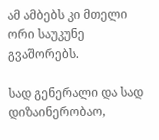ამ ამბებს კი მთელი ორი საუკუნე გვაშორებს.

სად გენერალი და სად დიზაინერობაო,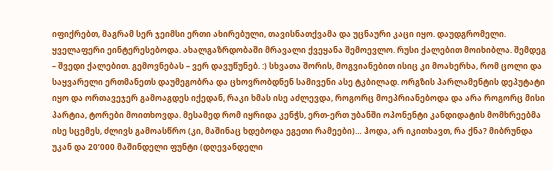იფიქრებთ, მაგრამ სერ ჯეიმსი ერთი ახირებული, თავისნათქვამა და უცნაური კაცი იყო. დაუდგრომელი. ყველაფერი ეინტერესებოდა. ახალგაზრდობაში მრავალი ქვეყანა შემოევლო. რუსი ქალებით მოიხიბლა. შემდეგ – შვედი ქალებით. გემოვნებას – ვერ დავუწუნებ. :) სხვათა შორის, მოგვიანებით ისიც კი მოახერხა, რომ ცოლი და საყვარელი ერთმანეთს დაუმეგობრა და ცხოვრობდნენ სამივენი ასე ტკბილად. ორგზის პარლამენტის დეპუტატი იყო და ორთავეჯერ გამოაგდეს იქედან, რაკი ხმას ისე აძლევდა, როგორც მოეპრიანებოდა და არა როგორც მისი პარტია, ტორები მოითხოვდა. მესამედ რომ იყრიდა კენჭს, ერთ-ერთ უბანში ოპონენტი კანდიდატის მომხრეებმა ისე სცემეს, ძლივს გამოასწრო (კი, მაშინაც ხდებოდა ეგეთი რამეები)… ჰოდა, არ იკითხავთ, რა ქნა? მიბრუნდა უკან და 20’000 მაშინდელი ფუნტი (დღევანდელი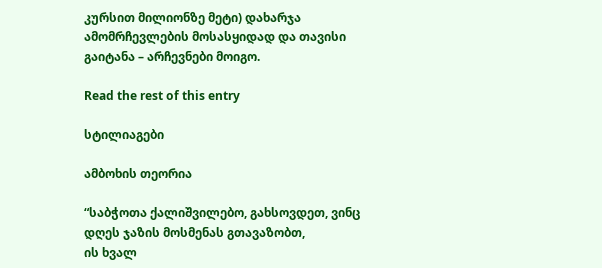კურსით მილიონზე მეტი) დახარჯა ამომრჩევლების მოსასყიდად და თავისი გაიტანა – არჩევნები მოიგო.

Read the rest of this entry

სტილიაგები

ამბოხის თეორია

“საბჭოთა ქალიშვილებო, გახსოვდეთ, ვინც დღეს ჯაზის მოსმენას გთავაზობთ,
ის ხვალ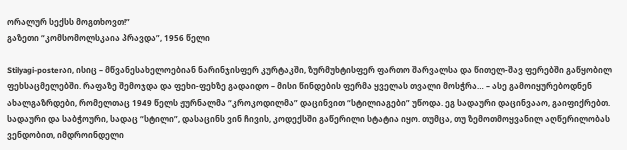ორალურ სექსს მოგთხოვთ!”
გაზეთი “კომსომოლსკაია პრავდა”, 1956 წელი

Stilyagi-posterაი, ისიც – მწვანესახელოებიან ნარინჯისფერ კურტაკში, ზურმუხტისფერ ფართო შარვალსა და წითელ-შავ ფერებში გაწყობილ ფეხსაცმელებში. რაფაზე შემოჯდა და ფეხი-ფეხზე გადაიდო – მისი წინდების ფერმა ყველას თვალი მოსჭრა… – ასე გამოიყურებოდნენ ახალგაზრდები, რომელთაც 1949 წელს ჟურნალმა “კროკოდილმა” დაცინვით “სტილიაგები” უწოდა. ეგ სადაური დაცინვააო, გაიფიქრებთ. სადაური და საბჭოური, სადაც “სტილი”, დასაცინს ვინ ჩივის, კოდექსში გაწერილი სტატია იყო. თუმცა, თუ ზემოთმოყვანილ აღწერილობას ვენდობით, იმდროინდელი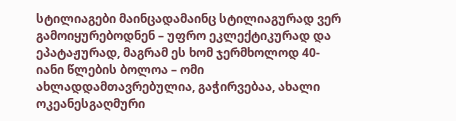სტილიაგები მაინცადამაინც სტილიაგურად ვერ გამოიყურებოდნენ – უფრო ეკლექტიკურად და ეპატაჟურად, მაგრამ ეს ხომ ჯერმხოლოდ 40-იანი წლების ბოლოა – ომი ახლადდამთავრებულია, გაჭირვებაა, ახალი ოკეანესგაღმური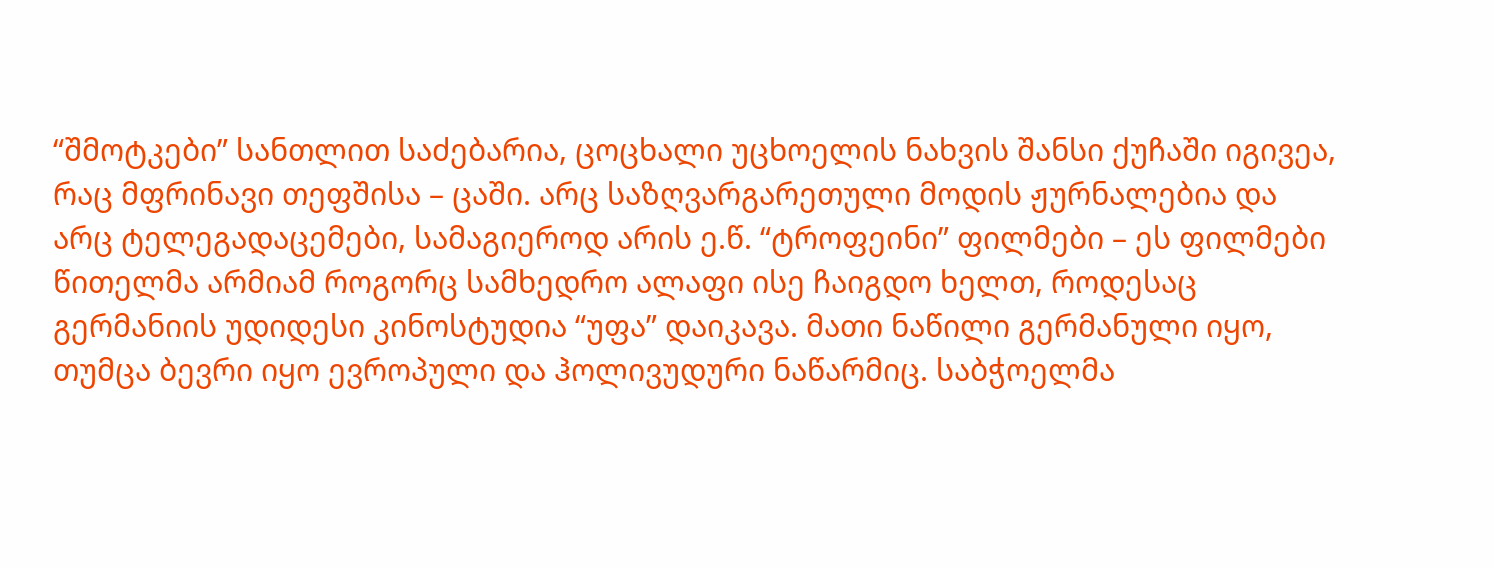“შმოტკები” სანთლით საძებარია, ცოცხალი უცხოელის ნახვის შანსი ქუჩაში იგივეა, რაც მფრინავი თეფშისა – ცაში. არც საზღვარგარეთული მოდის ჟურნალებია და არც ტელეგადაცემები, სამაგიეროდ არის ე.წ. “ტროფეინი” ფილმები – ეს ფილმები წითელმა არმიამ როგორც სამხედრო ალაფი ისე ჩაიგდო ხელთ, როდესაც გერმანიის უდიდესი კინოსტუდია “უფა” დაიკავა. მათი ნაწილი გერმანული იყო, თუმცა ბევრი იყო ევროპული და ჰოლივუდური ნაწარმიც. საბჭოელმა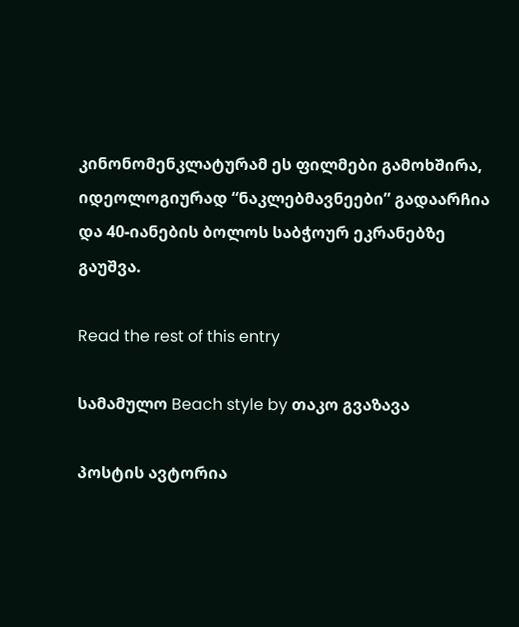კინონომენკლატურამ ეს ფილმები გამოხშირა, იდეოლოგიურად “ნაკლებმავნეები” გადაარჩია და 40-იანების ბოლოს საბჭოურ ეკრანებზე გაუშვა.

Read the rest of this entry

სამამულო Beach style by თაკო გვაზავა

პოსტის ავტორია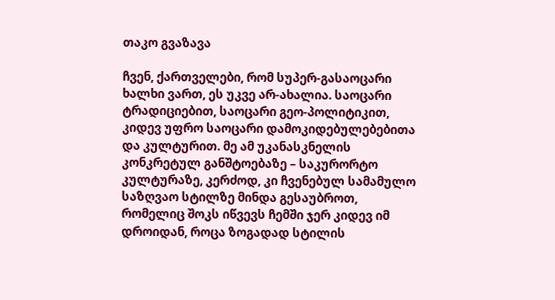თაკო გვაზავა

ჩვენ, ქართველები, რომ სუპერ-გასაოცარი ხალხი ვართ, ეს უკვე არ-ახალია. საოცარი ტრადიციებით, საოცარი გეო-პოლიტიკით, კიდევ უფრო საოცარი დამოკიდებულებებითა და კულტურით. მე ამ უკანასკნელის კონკრეტულ განშტოებაზე – საკურორტო კულტურაზე, კერძოდ, კი ჩვენებულ სამამულო საზღვაო სტილზე მინდა გესაუბროთ, რომელიც შოკს იწვევს ჩემში ჯერ კიდევ იმ დროიდან, როცა ზოგადად სტილის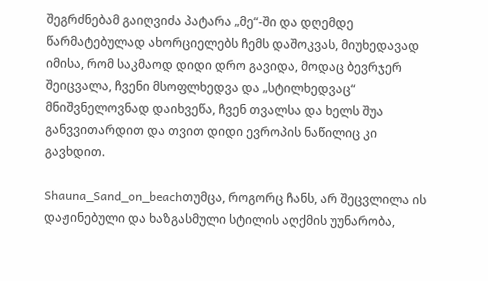შეგრძნებამ გაიღვიძა პატარა „მე“-ში და დღემდე წარმატებულად ახორციელებს ჩემს დაშოკვას, მიუხედავად იმისა, რომ საკმაოდ დიდი დრო გავიდა, მოდაც ბევრჯერ შეიცვალა, ჩვენი მსოფლხედვა და „სტილხედვაც“ მნიშვნელოვნად დაიხვეწა, ჩვენ თვალსა და ხელს შუა განვვითარდით და თვით დიდი ევროპის ნაწილიც კი გავხდით.

Shauna_Sand_on_beachთუმცა, როგორც ჩანს, არ შეცვლილა ის დაჟინებული და ხაზგასმული სტილის აღქმის უუნარობა,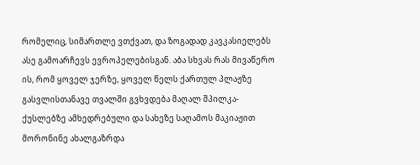რომელიც, სიმართლე ვთქვათ, და ზოგადად კავკასიელებს ასე გამოარჩევს ევროპელებისგან. აბა სხვას რას მივაწერო ის, რომ ყოველ ჯერზე, ყოველ წელს ქართულ პლაჟზე გასვლისთანავე თვალში გვხვდება მაღალ შპილკა-ქუსლებზე ამხედრებული და სახეზე საღამოს მაკიაჟით მორონინე ახალგაზრდა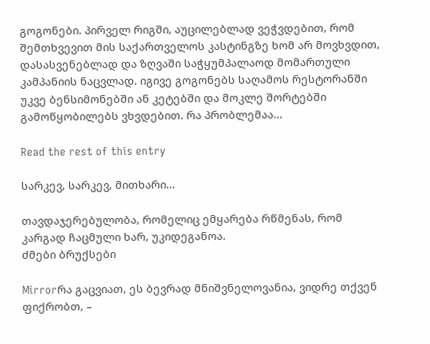გოგონები. პირველ რიგში, აუცილებლად ვეჭვდებით, რომ შემთხვევით მის საქართველოს კასტინგზე ხომ არ მოვხვდით, დასასვენებლად და ზღვაში საჭყუმპალაოდ მომართული კამპანიის ნაცვლად. იგივე გოგონებს საღამოს რესტორანში უკვე ბენსიმონებში ან კეტებში და მოკლე შორტებში გამოწყობილებს ვხვდებით. რა პრობლემაა…

Read the rest of this entry

სარკევ, სარკევ, მითხარი…

თავდაჯერებულობა, რომელიც ემყარება რწმენას, რომ კარგად ჩაცმული ხარ, უკიდეგანოა.
ძმები ბრუქსები

Mirrorრა გაცვიათ, ეს ბევრად მნიშვნელოვანია, ვიდრე თქვენ ფიქრობთ, –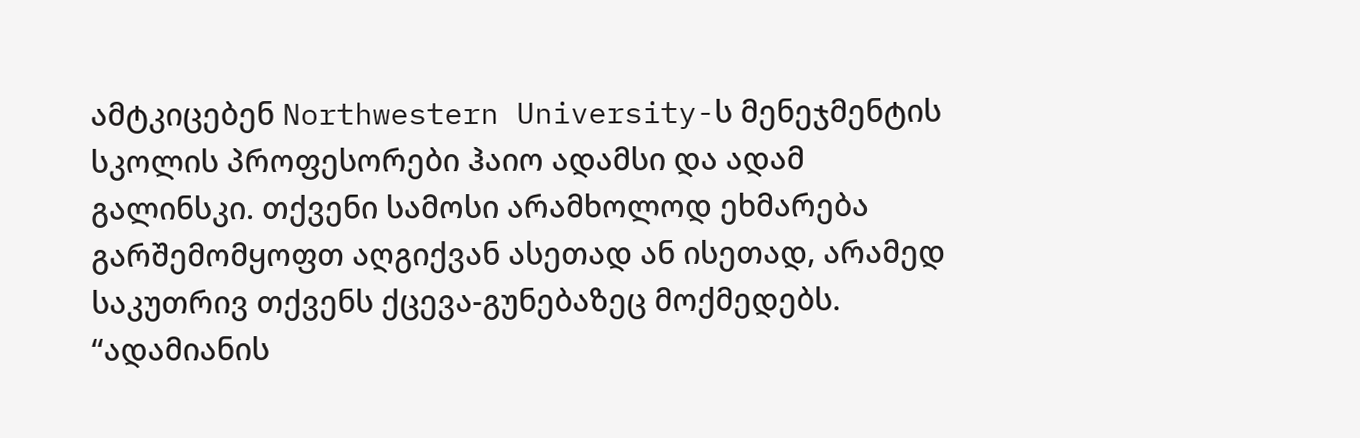ამტკიცებენ Northwestern University-ს მენეჯმენტის სკოლის პროფესორები ჰაიო ადამსი და ადამ გალინსკი. თქვენი სამოსი არამხოლოდ ეხმარება გარშემომყოფთ აღგიქვან ასეთად ან ისეთად, არამედ საკუთრივ თქვენს ქცევა-გუნებაზეც მოქმედებს. “ადამიანის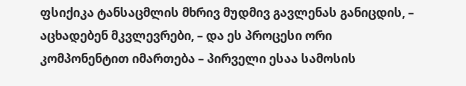ფსიქიკა ტანსაცმლის მხრივ მუდმივ გავლენას განიცდის, – აცხადებენ მკვლევრები, – და ეს პროცესი ორი კომპონენტით იმართება – პირველი ესაა სამოსის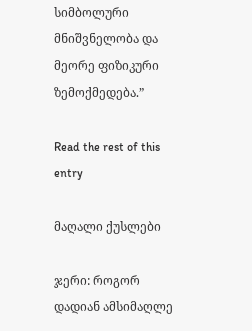სიმბოლური მნიშვნელობა და მეორე ფიზიკური ზემოქმედება.”

Read the rest of this entry

მაღალი ქუსლები

ჯერი: როგორ დადიან ამსიმაღლე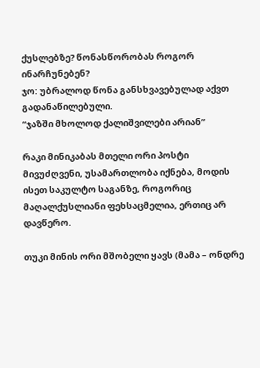ქუსლებზე? წონასწორობას როგორ ინარჩუნებენ?
ჯო: უბრალოდ წონა განსხვავებულად აქვთ გადანაწილებული.
“ჯაზში მხოლოდ ქალიშვილები არიან”

რაკი მინიკაბას მთელი ორი პოსტი მივუძღვენი, უსამართლობა იქნება, მოდის ისეთ საკულტო საგანზე, როგორიც მაღალქუსლიანი ფეხსაცმელია, ერთიც არ დავწერო.

თუკი მინის ორი მშობელი ყავს (მამა – ონდრე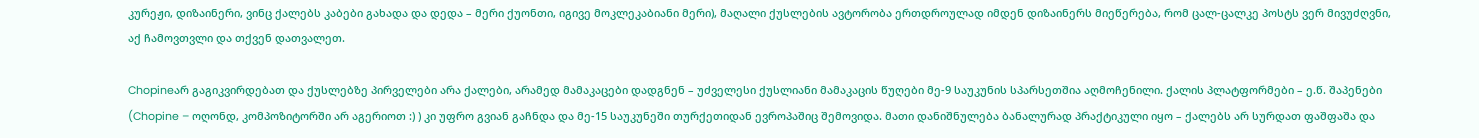კურეჟი, დიზაინერი, ვინც ქალებს კაბები გახადა და დედა – მერი ქუონთი, იგივე მოკლეკაბიანი მერი), მაღალი ქუსლების ავტორობა ერთდროულად იმდენ დიზაინერს მიეწერება, რომ ცალ-ცალკე პოსტს ვერ მივუძღვნი, აქ ჩამოვთვლი და თქვენ დათვალეთ.

Chopineარ გაგიკვირდებათ და ქუსლებზე პირველები არა ქალები, არამედ მამაკაცები დადგნენ – უძველესი ქუსლიანი მამაკაცის წუღები მე-9 საუკუნის სპარსეთშია აღმოჩენილი. ქალის პლატფორმები – ე.წ. შაპენები (Chopine – ოღონდ, კომპოზიტორში არ აგერიოთ :) ) კი უფრო გვიან გაჩნდა და მე-15 საუკუნეში თურქეთიდან ევროპაშიც შემოვიდა. მათი დანიშნულება ბანალურად პრაქტიკული იყო – ქალებს არ სურდათ ფაშფაშა და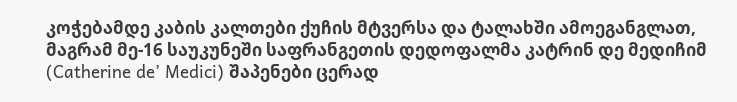კოჭებამდე კაბის კალთები ქუჩის მტვერსა და ტალახში ამოეგანგლათ, მაგრამ მე-16 საუკუნეში საფრანგეთის დედოფალმა კატრინ დე მედიჩიმ (Catherine de’ Medici) შაპენები ცერად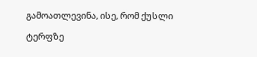გამოათლევინა, ისე, რომ ქუსლი ტერფზე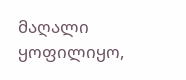მაღალი ყოფილიყო,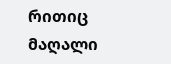რითიც მაღალი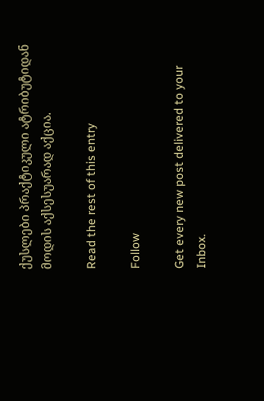ქუსლები პრაქტიკული ატრიბუტიდან მოდის აქსესუარად აქცია.

Read the rest of this entry

Follow

Get every new post delivered to your Inbox.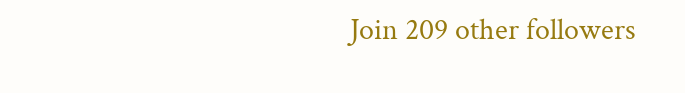Join 209 other followers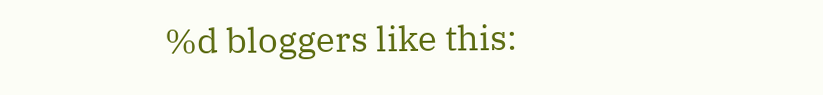%d bloggers like this: